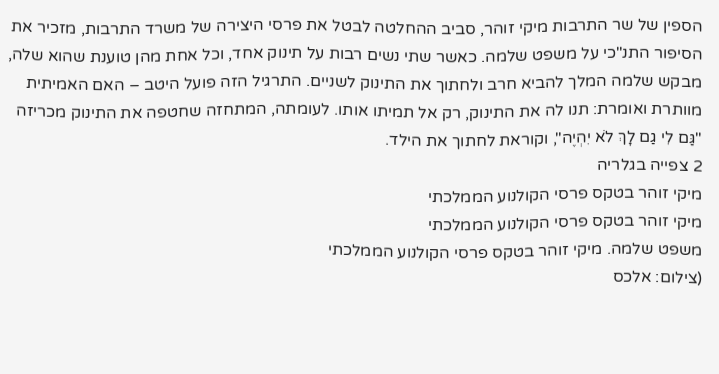הספין של שר התרבות מיקי זוהר, סביב ההחלטה לבטל את פרסי היצירה של משרד התרבות, מזכיר את הסיפור התנ"כי על משפט שלמה. כאשר שתי נשים רבות על תינוק אחד, וכל אחת מהן טוענת שהוא שלה, מבקש שלמה המלך להביא חרב ולחתוך את התינוק לשניים. התרגיל הזה פועל היטב – האם האמיתית מוותרת ואומרת: תנו לה את התינוק, רק אל תמיתו אותו. לעומתה, המתחזה שחטפה את התינוק מכריזה "גַּם לִי גַם לָךְ לֹא יִהְיֶה", וקוראת לחתוך את הילד.
2 צפייה בגלריה
מיקי זוהר בטקס פרסי הקולנוע הממלכתי
מיקי זוהר בטקס פרסי הקולנוע הממלכתי
משפט שלמה. מיקי זוהר בטקס פרסי הקולנוע הממלכתי
(צילום: אלכס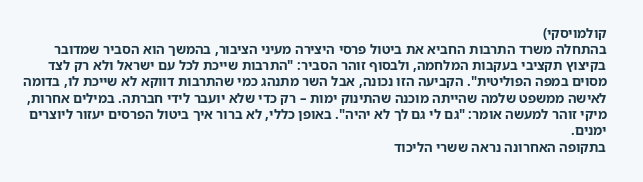קולמויסקי)
בהתחלה משרד התרבות החביא את ביטול פרסי היצירה מעיני הציבור, בהמשך הוא הסביר שמדובר בקיצוץ תקציבי בעקבות המלחמה, ולבסוף זוהר הסביר: "התרבות שייכת לכל עם ישראל ולא רק לצד מסוים במפה הפוליטית". הקביעה הזו נכונה, אבל השר מתנהג כמי שהתרבות דווקא לא שייכת לו, בדומה לאישה ממשפט שלמה שהייתה מוכנה שהתינוק ימות – רק כדי שלא יועבר לידי חברתה. במילים אחרות, מיקי זוהר למעשה אומר: "גם לי גם לך לא יהיה". באופן כללי, לא ברור איך ביטול הפרסים יעזור ליוצרים ימנים.
בתקופה האחרונה נראה ששרי הליכוד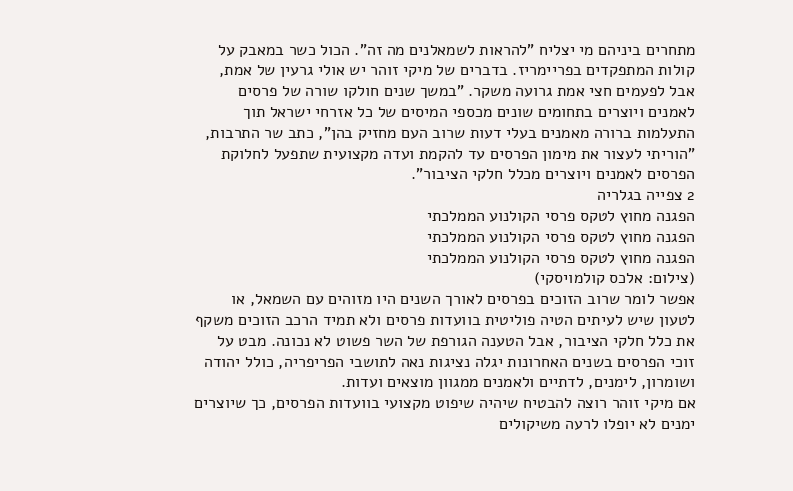מתחרים ביניהם מי יצליח "להראות לשמאלנים מה זה". הכול כשר במאבק על קולות המתפקדים בפריימריז. בדברים של מיקי זוהר יש אולי גרעין של אמת, אבל לפעמים חצי אמת גרועה משקר. "במשך שנים חולקו שורה של פרסים לאמנים ויוצרים בתחומים שונים מכספי המיסים של כל אזרחי ישראל תוך התעלמות ברורה מאמנים בעלי דעות שרוב העם מחזיק בהן", כתב שר התרבות, "הוריתי לעצור את מימון הפרסים עד להקמת ועדה מקצועית שתפעל לחלוקת הפרסים לאמנים ויוצרים מכלל חלקי הציבור".
2 צפייה בגלריה
הפגנה מחוץ לטקס פרסי הקולנוע הממלכתי
הפגנה מחוץ לטקס פרסי הקולנוע הממלכתי
הפגנה מחוץ לטקס פרסי הקולנוע הממלכתי
(צילום: אלכס קולמויסקי)
אפשר לומר שרוב הזוכים בפרסים לאורך השנים היו מזוהים עם השמאל, או לטעון שיש לעיתים הטיה פוליטית בוועדות פרסים ולא תמיד הרכב הזוכים משקף את כלל חלקי הציבור, אבל הטענה הגורפת של השר פשוט לא נכונה. מבט על זוכי הפרסים בשנים האחרונות יגלה נציגות נאה לתושבי הפריפריה, כולל יהודה ושומרון, לימנים, לדתיים ולאמנים ממגוון מוצאים ועדות.
אם מיקי זוהר רוצה להבטיח שיהיה שיפוט מקצועי בוועדות הפרסים, כך שיוצרים ימנים לא יופלו לרעה משיקולים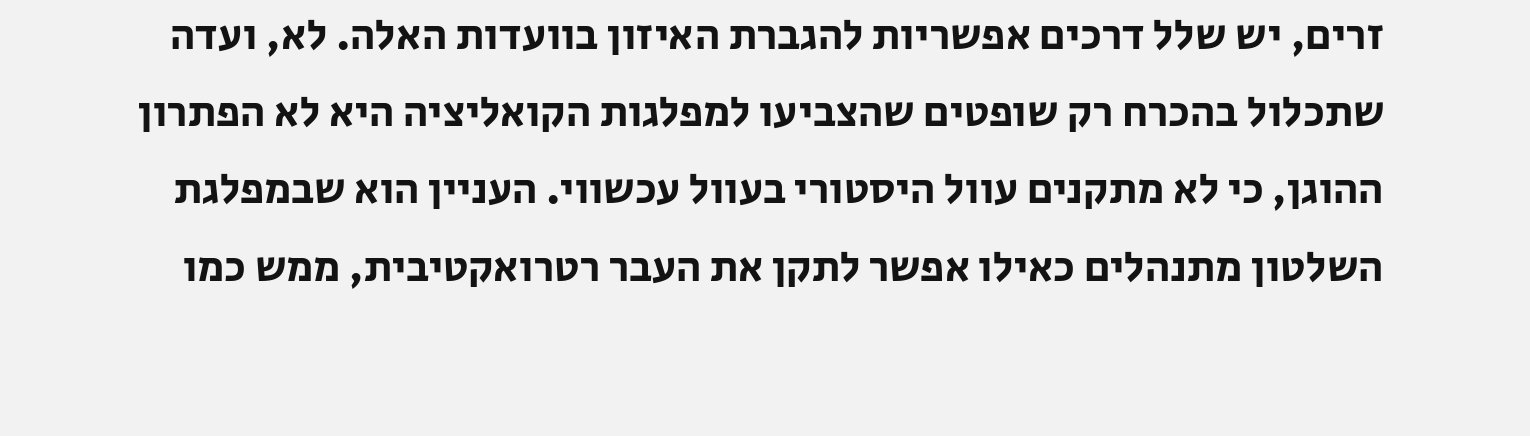זרים, יש שלל דרכים אפשריות להגברת האיזון בוועדות האלה. לא, ועדה שתכלול בהכרח רק שופטים שהצביעו למפלגות הקואליציה היא לא הפתרון ההוגן, כי לא מתקנים עוול היסטורי בעוול עכשווי. העניין הוא שבמפלגת השלטון מתנהלים כאילו אפשר לתקן את העבר רטרואקטיבית, ממש כמו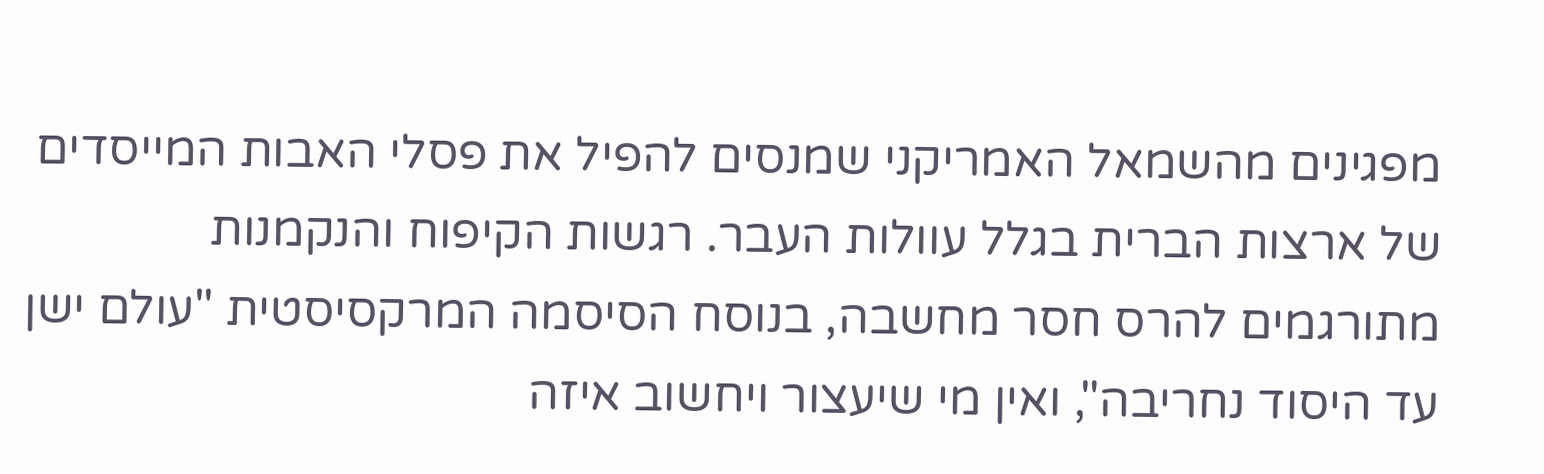מפגינים מהשמאל האמריקני שמנסים להפיל את פסלי האבות המייסדים של ארצות הברית בגלל עוולות העבר. רגשות הקיפוח והנקמנות מתורגמים להרס חסר מחשבה, בנוסח הסיסמה המרקסיסטית "עולם ישן עד היסוד נחריבה", ואין מי שיעצור ויחשוב איזה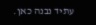עתיד נבנה כאן.